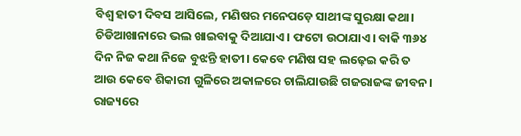ବିଶ୍ୱ ହାତୀ ଦିବସ ଆସିଲେ, ମଣିଷର ମନେପଡ଼େ ସାଥୀଙ୍କ ସୁରକ୍ଷା କଥା। ଚିଡିଆଖାନାରେ ଭଲ ଖାଇବାକୁ ଦିଆଯାଏ। ଫଟୋ ଉଠାଯାଏ। ବାକି ୩୬୪ ଦିନ ନିଜ କଥା ନିଜେ ବୁଝନ୍ତି ହାତୀ। କେବେ ମଣିଷ ସହ ଲଢ଼େଇ କରି ତ ଆଉ କେବେ ଶିକାରୀ ଗୁଳିରେ ଅକାଳରେ ଚାଲିଯାଉଛି ଗଜରାଜଙ୍କ ଜୀବନ। ରାଜ୍ୟରେ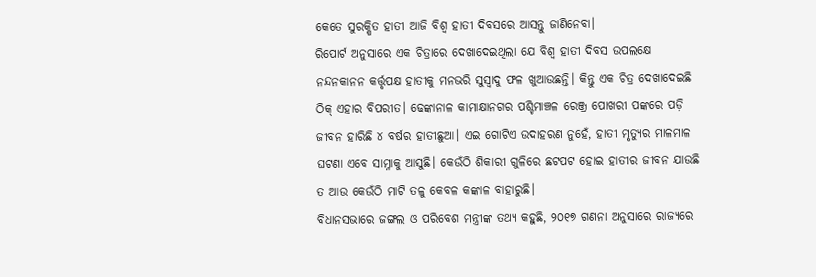କେତେ ସୁରକ୍ଷିତ ହାତୀ ଆଜି ବିଶ୍ୱ ହାତୀ ଦିବସରେ ଆସନ୍ତୁ ଜାଣିନେବା।
ରିପୋର୍ଟ ଅନୁସାରେ ଏକ ଚିତ୍ରାରେ ଦେଖାଦେଇଥିଲା ଯେ ବିଶ୍ୱ ହାତୀ ଦିବସ ଉପଲକ୍ଷେ ନନ୍ଦନକାନନ କର୍ତ୍ତୃପକ୍ଷ ହାତୀକୁ ମନଭରି ସୁସ୍ୱାଦୁ ଫଳ ଖୁଆଉଛନ୍ତି। କିନ୍ତୁ ଏକ ଚିତ୍ର ଦେଖାଦେଇଛି ଠିକ୍ ଏହାର ବିପରୀତ। ଢେଙ୍କାନାଳ କାମାକ୍ଷାନଗର ପଶ୍ଚିମାଞ୍ଚଳ ରେଞ୍ଜ୍ର ପୋଖରୀ ପଙ୍କରେ ପଡ଼ି ଜୀବନ ହାରିଛି ୪ ବର୍ଷର ହାତୀଛୁଆ। ଏଇ ଗୋଟିଏ ଉଦାହରଣ ନୁହେଁ, ହାତୀ ମୃତ୍ୟୁର ମାଳମାଳ ଘଟଣା ଏବେ ସାମ୍ନାକୁ ଆସୁଛି। କେଉଁଠି ଶିକାରୀ ଗୁଳିରେ ଛଟପଟ ହୋଇ ହାତୀର ଜୀବନ ଯାଉଛି ତ ଆଉ କେଉଁଠି ମାଟି ତଳୁ କେବଳ କଙ୍କାଳ ବାହାରୁଛି।
ବିଧାନସଭାରେ ଜଙ୍ଗଲ ଓ ପରିବେଶ ମନ୍ତ୍ରୀଙ୍କ ତଥ୍ୟ କହୁଛି, ୨୦୧୭ ଗଣନା ଅନୁସାରେ ରାଜ୍ୟରେ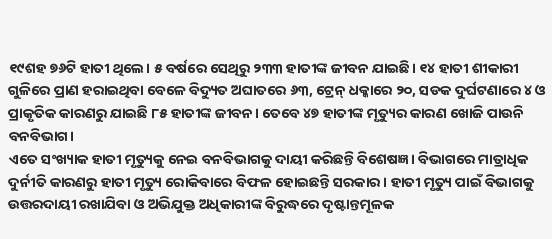୧୯ଶହ ୭୬ଟି ହାତୀ ଥିଲେ। ୫ ବର୍ଷରେ ସେଥିରୁ ୨୩୩ ହାତୀଙ୍କ ଜୀବନ ଯାଇଛି। ୧୪ ହାତୀ ଶୀକାରୀ ଗୁଳିରେ ପ୍ରାଣ ହରାଇଥିବା ବେଳେ ବିଦ୍ୟୁତ ଅଘାତରେ ୬୩, ଟ୍ରେନ୍ ଧକ୍କାରେ ୨୦, ସଡକ ଦୁର୍ଘଟଣାରେ ୪ ଓ ପ୍ରାକୃତିକ କାରଣରୁ ଯାଇଛି ୮୫ ହାତୀଙ୍କ ଜୀବନ। ତେବେ ୪୭ ହାତୀଙ୍କ ମୃତ୍ୟୁର କାରଣ ଖୋଜି ପାଉନି ବନବିଭାଗ।
ଏତେ ସଂଖ୍ୟାକ ହାତୀ ମୃତ୍ୟୁକୁ ନେଇ ବନବିଭାଗକୁ ଦାୟୀ କରିଛନ୍ତି ବିଶେଷଜ୍ଞ। ବିଭାଗରେ ମାତ୍ରାଧିକ ଦୁର୍ନୀତି କାରଣରୁ ହାତୀ ମୃତ୍ୟୁ ରୋକିବାରେ ବିଫଳ ହୋଇଛନ୍ତି ସରକାର। ହାତୀ ମୃତ୍ୟୁ ପାଇଁ ବିଭାଗକୁ ଉତ୍ତରଦାୟୀ ରଖାଯିବା ଓ ଅଭିଯୁକ୍ତ ଅଧିକାରୀଙ୍କ ବିରୁଦ୍ଧରେ ଦୃଷ୍ଟାନ୍ତମୂଳକ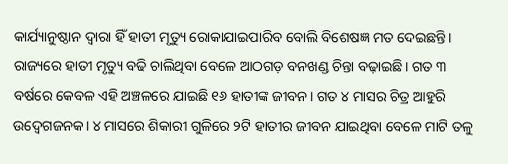କାର୍ଯ୍ୟାନୁଷ୍ଠାନ ଦ୍ୱାରା ହିଁ ହାତୀ ମୃତ୍ୟୁ ରୋକାଯାଇପାରିବ ବୋଲି ବିଶେଷଜ୍ଞ ମତ ଦେଇଛନ୍ତି।
ରାଜ୍ୟରେ ହାତୀ ମୃତ୍ୟୁ ବଢି ଚାଲିଥିବା ବେଳେ ଆଠଗଡ଼ ବନଖଣ୍ଡ ଚିନ୍ତା ବଢ଼ାଇଛି। ଗତ ୩ ବର୍ଷରେ କେବଳ ଏହି ଅଞ୍ଚଳରେ ଯାଇଛି ୧୬ ହାତୀଙ୍କ ଜୀବନ। ଗତ ୪ ମାସର ଚିତ୍ର ଆହୁରି ଉଦ୍ବେଗଜନକ। ୪ ମାସରେ ଶିକାରୀ ଗୁଳିରେ ୨ଟି ହାତୀର ଜୀବନ ଯାଇଥିବା ବେଳେ ମାଟି ତଳୁ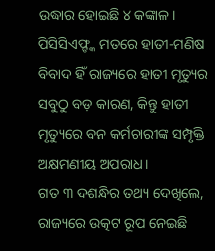ଉଦ୍ଧାର ହୋଇଛି ୪ କଙ୍କାଳ। ପିସିସିଏଫ୍ଙ୍କ ମତରେ ହାତୀ-ମଣିଷ ବିବାଦ ହିଁ ରାଜ୍ୟରେ ହାତୀ ମୃତ୍ୟୁର ସବୁଠୁ ବଡ଼ କାରଣ, କିନ୍ତୁ ହାତୀ ମୃତ୍ୟୁରେ ବନ କର୍ମଚାରୀଙ୍କ ସମ୍ପୃକ୍ତି ଅକ୍ଷମଣୀୟ ଅପରାଧ।
ଗତ ୩ ଦଶନ୍ଧିର ତଥ୍ୟ ଦେଖିଲେ, ରାଜ୍ୟରେ ଉତ୍କଟ ରୂପ ନେଇଛି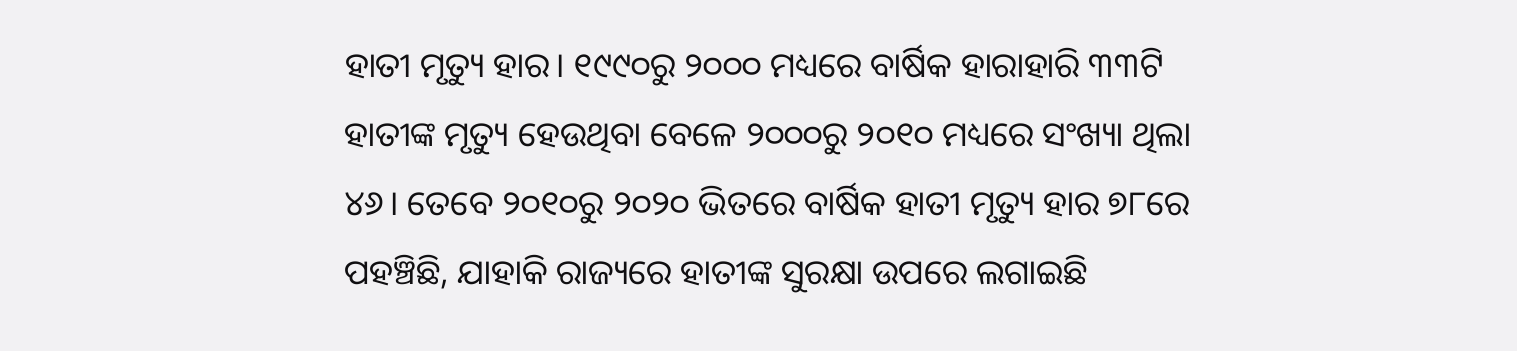ହାତୀ ମୃତ୍ୟୁ ହାର। ୧୯୯୦ରୁ ୨୦୦୦ ମଧ୍ୟରେ ବାର୍ଷିକ ହାରାହାରି ୩୩ଟି ହାତୀଙ୍କ ମୃତ୍ୟୁ ହେଉଥିବା ବେଳେ ୨୦୦୦ରୁ ୨୦୧୦ ମଧ୍ୟରେ ସଂଖ୍ୟା ଥିଲା ୪୬। ତେବେ ୨୦୧୦ରୁ ୨୦୨୦ ଭିତରେ ବାର୍ଷିକ ହାତୀ ମୃତ୍ୟୁ ହାର ୭୮ରେ ପହଞ୍ଚିଛି, ଯାହାକି ରାଜ୍ୟରେ ହାତୀଙ୍କ ସୁରକ୍ଷା ଉପରେ ଲଗାଇଛି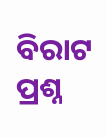ବିରାଟ ପ୍ରଶ୍ନ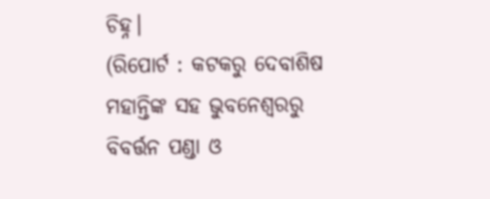ଚିହ୍ନ।
(ରିପୋର୍ଟ : କଟକରୁ ଦେବାଶିଷ ମହାନ୍ତିଙ୍କ ସହ ଭୁବନେଶ୍ୱରରୁ ବିବର୍ତ୍ତନ ପଣ୍ଡା ଓ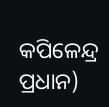କପିଳେନ୍ଦ୍ର ପ୍ରଧାନ)